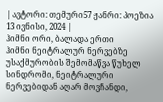| ავტორი: თემური57 ჟანრი: პოეზია 13 ივნისი, 2024 |
ჰიმნი ორი, ბალადა ერთი
ჰიმნი ნეიტრალურ ნერვებზე უსაქმურობის შემომაწვა წუხელ სინდრომი, ნეიტრალური ნერვებიდან აღარ მოვჩანდი,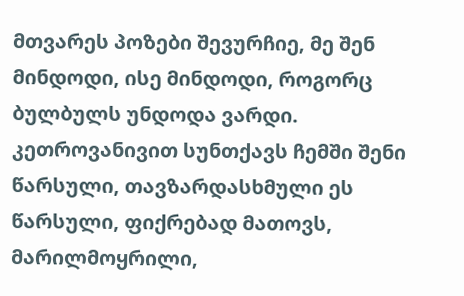მთვარეს პოზები შევურჩიე, მე შენ მინდოდი, ისე მინდოდი, როგორც ბულბულს უნდოდა ვარდი. კეთროვანივით სუნთქავს ჩემში შენი წარსული, თავზარდასხმული ეს წარსული, ფიქრებად მათოვს, მარილმოყრილი,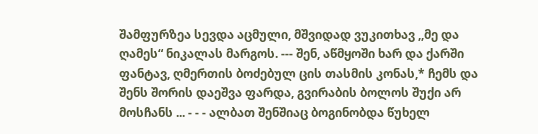შამფურზეა სევდა აცმული, მშვიდად ვუკითხავ ,,მე და ღამეს“ ნიკალას მარგოს. --- შენ, აწმყოში ხარ და ქარში ფანტავ, ღმერთის ბოძებულ ცის თასმის კონას,* ჩემს და შენს შორის დაეშვა ფარდა, გვირაბის ბოლოს შუქი არ მოსჩანს ... - - - ალბათ შენშიაც ბოგინობდა წუხელ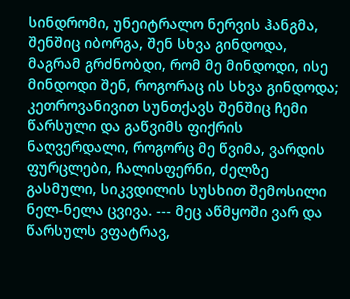სინდრომი, უნეიტრალო ნერვის ჰანგმა, შენშიც იბორგა, შენ სხვა გინდოდა, მაგრამ გრძნობდი, რომ მე მინდოდი, ისე მინდოდი შენ, როგორაც ის სხვა გინდოდა; კეთროვანივით სუნთქავს შენშიც ჩემი წარსული და გაწვიმს ფიქრის ნაღვერდალი, როგორც მე წვიმა, ვარდის ფურცლები, ჩალისფერნი, ძელზე გასმული, სიკვდილის სუსხით შემოსილი ნელ-ნელა ცვივა. --- მეც აწმყოში ვარ და წარსულს ვფატრავ,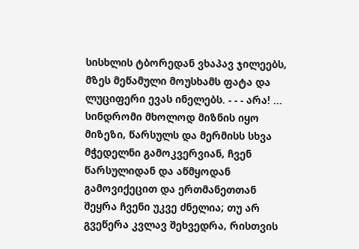სისხლის ტბორედან ვხაპავ ჯილეებს, მზეს მეწამული მოუსხამს ფატა და ლუციფერი ევას ინელებს. - - - არა! ... სინდრომი მხოლოდ მიზნის იყო მიზეზი, წარსულს და მერმისს სხვა მჭედელნი გამოკვერვიან, ჩვენ წარსულიდან და აწმყოდან გამოვიქეცით და ერთმანეთთან შეყრა ჩვენი უკვე ძნელია; თუ არ გვეწერა კვლავ შეხვედრა, რისთვის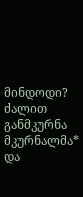მინდოდი? ძალით განმკურნა მკურნალმა* და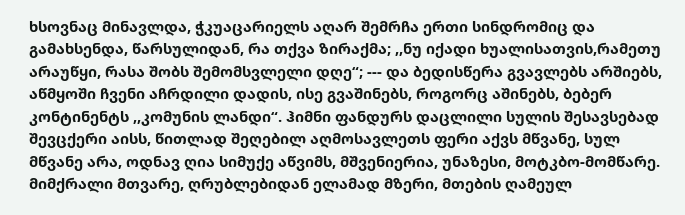ხსოვნაც მინავლდა, ჭკუაცარიელს აღარ შემრჩა ერთი სინდრომიც და გამახსენდა, წარსულიდან, რა თქვა ზირაქმა; ,,ნუ იქადი ხუალისათვის,რამეთუ არაუწყი, რასა შობს შემომსვლელი დღე“; --- და ბედისწერა გვავლებს არშიებს, აწმყოში ჩვენი აჩრდილი დადის, ისე გვაშინებს, როგორც აშინებს, ბებერ კონტინენტს ,,კომუნის ლანდი“. ჰიმნი ფანდურს დაცლილი სულის შესავსებად შევცქერი აისს, წითლად შეღებილ აღმოსავლეთს ფერი აქვს მწვანე, სულ მწვანე არა, ოდნავ ღია სიმუქე აწვიმს, მშვენიერია, უნაზესი, მოტკბო-მომწარე. მიმქრალი მთვარე, ღრუბლებიდან ელამად მზერი, მთების ღამეულ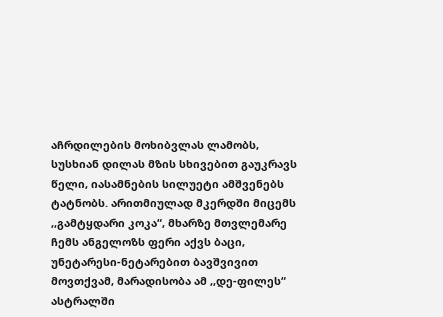აჩრდილების მოხიბვლას ლამობს, სუსხიან დილას მზის სხივებით გაუკრავს წელი, იასამნების სილუეტი ამშვენებს ტატნობს. არითმიულად მკერდში მიცემს ,,გამტყდარი კოკა“, მხარზე მთვლემარე ჩემს ანგელოზს ფერი აქვს ბაცი, უნეტარესი-ნეტარებით ბავშვივით მოვთქვამ, მარადისობა ამ ,,დე-ფილეს“ ასტრალში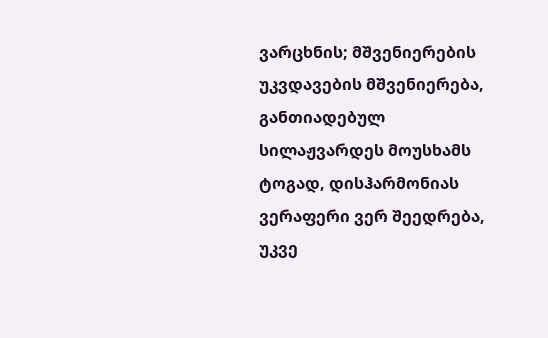ვარცხნის; მშვენიერების უკვდავების მშვენიერება, განთიადებულ სილაჟვარდეს მოუსხამს ტოგად, დისჰარმონიას ვერაფერი ვერ შეედრება, უკვე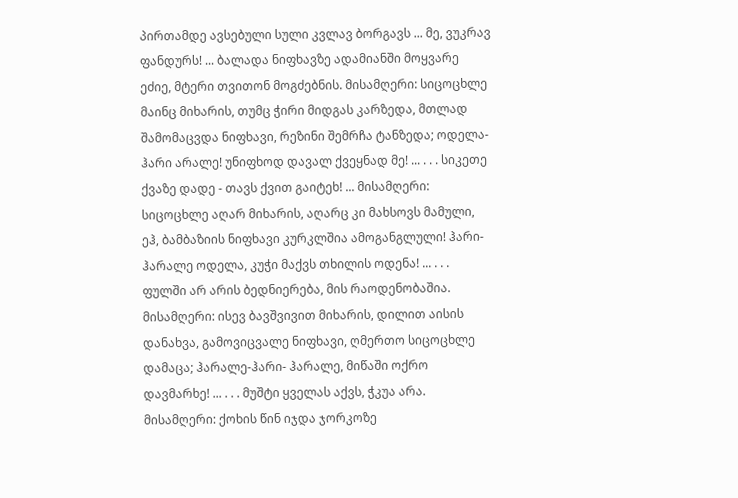პირთამდე ავსებული სული კვლავ ბორგავს ... მე, ვუკრავ ფანდურს! ... ბალადა ნიფხავზე ადამიანში მოყვარე ეძიე, მტერი თვითონ მოგძებნის. მისამღერი: სიცოცხლე მაინც მიხარის, თუმც ჭირი მიდგას კარზედა, მთლად შამომაცვდა ნიფხავი, რეზინი შემრჩა ტანზედა; ოდელა-ჰარი არალე! უნიფხოდ დავალ ქვეყნად მე! ... . . . სიკეთე ქვაზე დადე - თავს ქვით გაიტეხ! ... მისამღერი: სიცოცხლე აღარ მიხარის, აღარც კი მახსოვს მამული, ეჰ, ბამბაზიის ნიფხავი კურკლშია ამოგანგლული! ჰარი-ჰარალე ოდელა, კუჭი მაქვს თხილის ოდენა! ... . . . ფულში არ არის ბედნიერება, მის რაოდენობაშია. მისამღერი: ისევ ბავშვივით მიხარის, დილით აისის დანახვა, გამოვიცვალე ნიფხავი, ღმერთო სიცოცხლე დამაცა; ჰარალე-ჰარი- ჰარალე, მიწაში ოქრო დავმარხე! ... . . . მუშტი ყველას აქვს, ჭკუა არა.
მისამღერი: ქოხის წინ იჯდა ჯორკოზე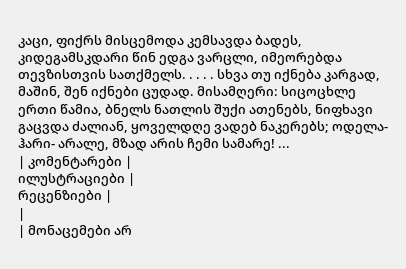კაცი, ფიქრს მისცემოდა კემსავდა ბადეს, კიდეგამსკდარი წინ ედგა ვარცლი, იმეორებდა თევზისთვის სათქმელს. . . . . სხვა თუ იქნება კარგად, მაშინ, შენ იქნები ცუდად. მისამღერი: სიცოცხლე ერთი წამია, ბნელს ნათლის შუქი ათენებს, ნიფხავი გაცვდა ძალიან, ყოველდღე ვადებ ნაკერებს; ოდელა-ჰარი- არალე, მზად არის ჩემი სამარე! ...
| კომენტარები |
ილუსტრაციები |
რეცენზიები |
|
| მონაცემები არ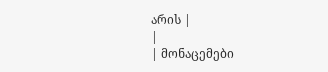არის |
|
| მონაცემები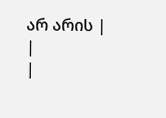არ არის |
|
|